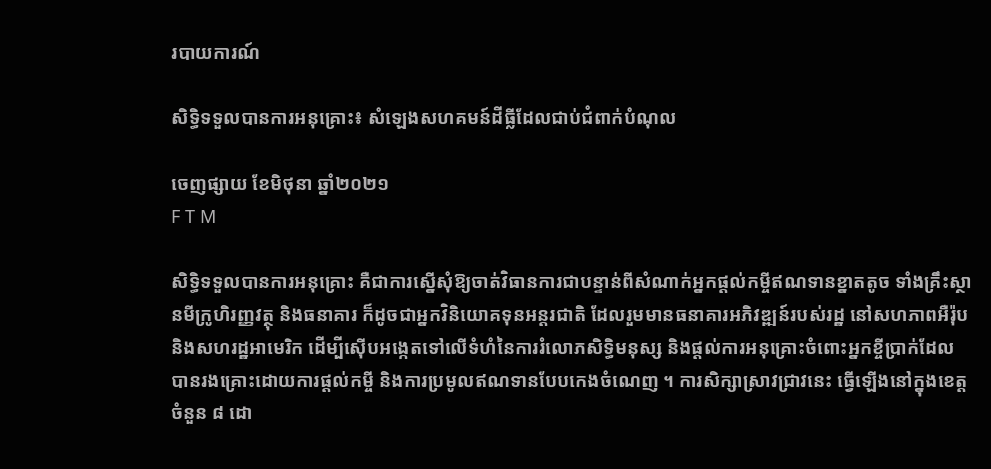របាយការណ៍

សិទ្ធិទទួលបានការអនុគ្រោះ៖ សំឡេងសហគមន៍ដីធ្លីដែលជាប់ជំពាក់បំណុល

ចេញផ្សាយ ខែមិថុនា ឆ្នាំ២០២១
F T M

សិទ្ធិទទួលបានការអនុគ្រោះ គឺជាការស្នើសុំឱ្យចាត់វិធានការជាបន្ទាន់ពីសំណាក់អ្នកផ្ដល់កម្ចីឥណទានខ្នាតតូច ទាំងគ្រឹះស្ថានមីក្រូហិរញ្ញវត្ថុ និងធនាគារ ក៏ដូចជាអ្នកវិនិយោគទុនអន្តរជាតិ ដែលរួមមានធនាគារអភិវឌ្ឍន៍របស់រដ្ឋ នៅសហភាពអឺរ៉ុប និងសហរដ្ឋអាមេរិក ដើម្បីស៊ើបអង្កេតទៅលើទំហំនៃការរំលោភសិទ្ធិមនុស្ស និងផ្ដល់ការអនុគ្រោះចំពោះអ្នកខ្ចីប្រាក់ដែលបានរងគ្រោះដោយការផ្ដល់កម្ចី និងការប្រមូលឥណទានបែបកេងចំណេញ ។ ការសិក្សាស្រាវជ្រាវនេះ ធ្វើឡើងនៅក្នុងខេត្តចំនួន ៨ ដោ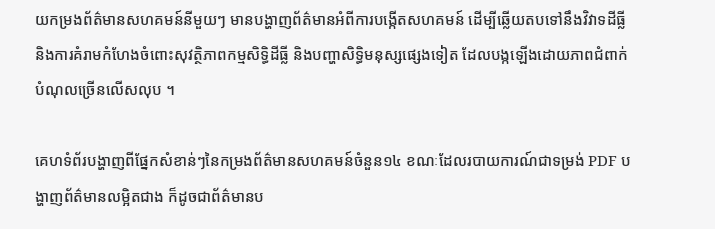យកម្រងព័ត៌មានសហគមន៍នីមួយៗ មានបង្ហាញព័ត៌មានអំពីការបង្កើតសហគមន៍ ដើម្បីឆ្លើយតបទៅនឹងវិវាទដីធ្លី និងការគំរាមកំហែងចំពោះសុវត្ថិភាពកម្មសិទ្ធិដីធ្លី និងបញ្ហាសិទ្ធិមនុស្សផ្សេងទៀត ដែលបង្កឡើងដោយភាពជំពាក់បំណុលច្រើនលើសលុប ។

គេហទំព័របង្ហាញពីផ្នែកសំខាន់ៗនៃកម្រងព័ត៌មានសហគមន៍ចំនួន១៤ ខណៈដែលរបាយការណ៍ជាទម្រង់ PDF បង្ហាញព័ត៌មានលម្អិតជាង ក៏ដូចជាព័ត៌មានប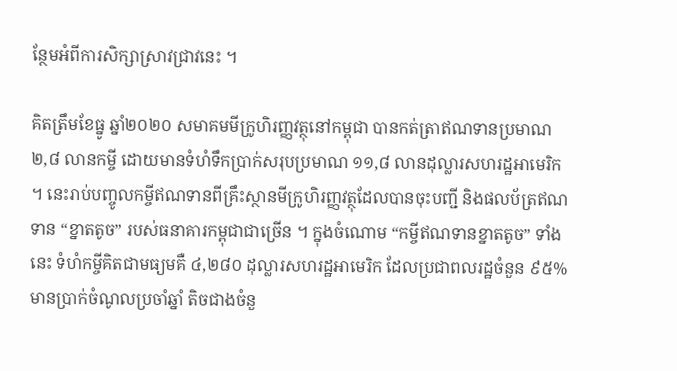ន្ថែមអំពីការសិក្សាស្រាវជ្រាវនេះ ។

គិតត្រឹមខែធ្នូ ឆ្នាំ២០២០ សមាគមមីក្រូហិរញ្ញវត្ថុនៅកម្ពុជា បានកត់ត្រាឥណទានប្រមាណ ២,៨ លានកម្ចី ដោយមានទំហំទឹកប្រាក់សរុបប្រមាណ ១១,៨ លានដុល្លារសហរដ្ឋអាមេរិក ។ នេះរាប់បញ្ចូលកម្ចីឥណទានពីគ្រឹះស្ថានមីក្រូហិរញ្ញវត្ថុដែលបានចុះបញ្ជី និងផលប័ត្រឥណទាន “ខ្នាតតូច” របស់ធនាគារកម្ពុជាជាច្រើន ។ ក្នុងចំណោម “កម្ចីឥណទានខ្នាតតូច” ទាំងនេះ ទំហំកម្ចីគិតជាមធ្យមគឺ ៤,២៨០ ដុល្លារសហរដ្ឋអាមេរិក ដែលប្រជាពលរដ្ឋចំនួន ៩៥% មានប្រាក់ចំណូលប្រចាំឆ្នាំ តិចជាងចំនួ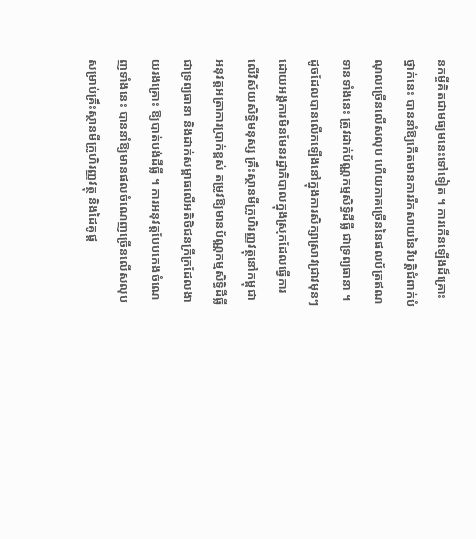នកម្ចីគិតជាមធ្យមនេះទៅទៀត ។ ការកើនឡើងដ៏គ្រោះថ្នាក់នេះ បាននាំឱ្យកើតមានការរីកសាយនៃវិបត្តិជំពាក់បំណុលច្រើនលើសលុប ហើយភាគច្រើននៃផលប័ត្រឥណទានទាំងនេះ ត្រូវដាក់ប័ណ្ណកម្មសិទ្ធិដីធ្លី ជាទ្រព្យធានា ។ ដូចដែលបានលើកឡើងនៅក្នុងការសិក្សាស្រាវជ្រាវមុនៗដោយអង្គការមិនមែនរដ្ឋាភិបាលក្នុងស្រុកដែលធ្វើការលើវិស័យសិទ្ធិមនុស្ស គ្រឹះស្ថានមីក្រូហិរញ្ញវត្ថុនៅកម្ពុជា អនុវត្តអត្រាការប្រាក់ខ្ពស់ តម្រូវឱ្យមានប័ណ្ណកម្មសិទ្ធិដីធ្លីជាទ្រព្យធានា និងដាក់សម្ពាធលើអតិថិជនក្រីក្រដែលងាយរងគ្រោះ ឱ្យបាត់បង់ដីធ្លី ។ ការអនុវត្តបែបកេងចំណេញទាំងនេះ បាននាំឱ្យមានផលចំណេញច្រើនលើសលុបសម្រាប់គ្រឹះស្ថានមីក្រូហិរញ្ញវត្ថុ និងដៃគូផ្ដ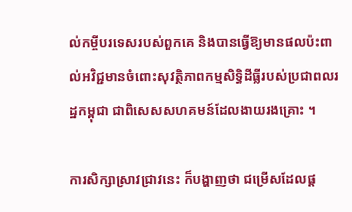ល់កម្ចីបរទេសរបស់ពួកគេ និងបានធ្វើឱ្យមានផលប៉ះពាល់អវិជ្ជមានចំពោះសុវត្ថិភាពកម្មសិទ្ធិដីធ្លីរបស់ប្រជាពលរដ្ឋកម្ពុជា ជាពិសេសសហគមន៍ដែលងាយរងគ្រោះ ។

ការសិក្សាស្រាវជ្រាវនេះ ក៏បង្ហាញថា ជម្រើសដែលផ្ដ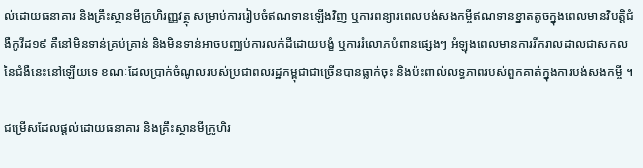ល់ដោយធនាគារ និងគ្រឹះស្ថានមីក្រូហិរញ្ញវត្ថុ សម្រាប់ការរៀបចំឥណទានឡើងវិញ ឬការពន្យារពេលបង់សងកម្ចីឥណទានខ្នាតតូចក្នុងពេលមានវិបត្តិជំងឺកូវីដ១៩ គឺនៅមិនទាន់គ្រប់គ្រាន់ និងមិនទាន់អាចបញ្ឈប់ការលក់ដីដោយបង្ខំ ឬការរំលោភបំពានផ្សេងៗ អំឡុងពេលមានការរីករាលដាលជាសកលនៃជំងឺនេះនៅឡើយទេ ខណៈដែលប្រាក់ចំណូលរបស់ប្រជាពលរដ្ឋកម្ពុជាជាច្រើនបានធ្លាក់ចុះ និងប៉ះពាល់លទ្ធភាពរបស់ពួកគាត់ក្នុងការបង់សងកម្ចី ។

ជម្រើសដែលផ្ដល់ដោយធនាគារ និងគ្រឹះស្ថានមីក្រូហិរ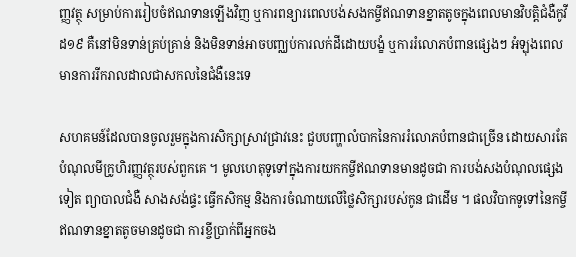ញ្ញវត្ថុ សម្រាប់ការរៀបចំឥណទានឡើងវិញ ឬការពន្យារពេលបង់សងកម្ចីឥណទានខ្នាតតូចក្នុងពេលមានវិបត្តិជំងឺកូវីដ១៩ គឺនៅមិនទាន់គ្រប់គ្រាន់ និងមិនទាន់អាចបញ្ឈប់ការលក់ដីដោយបង្ខំ ឬការរំលោភបំពានផ្សេងៗ អំឡុងពេលមានការរីករាលដាលជាសកលនៃជំងឺនេះទេ

សហគមន៍ដែលបានចូលរួមក្នុងការសិក្សាស្រាវជ្រាវនេះ ជួបបញ្ហាលំបាកនៃការរំលោភបំពានជាច្រើន ដោយសារតែបំណុលមីក្រូហិរញ្ញវត្ថុរបស់ពួកគេ ។ មូលហេតុទូទៅក្នុងការយកកម្ចីឥណទានមានដូចជា ការបង់សងបំណុលផ្សេងទៀត ព្យាបាលជំងឺ សាងសង់ផ្ទះ ធ្វើកសិកម្ម និងការចំណាយលើថ្លៃសិក្សារបស់កូន ជាដើម ។ ផលវិបាកទូទៅនៃកម្ចីឥណទានខ្នាតតូចមានដូចជា ការខ្ចីប្រាក់ពីអ្នកចង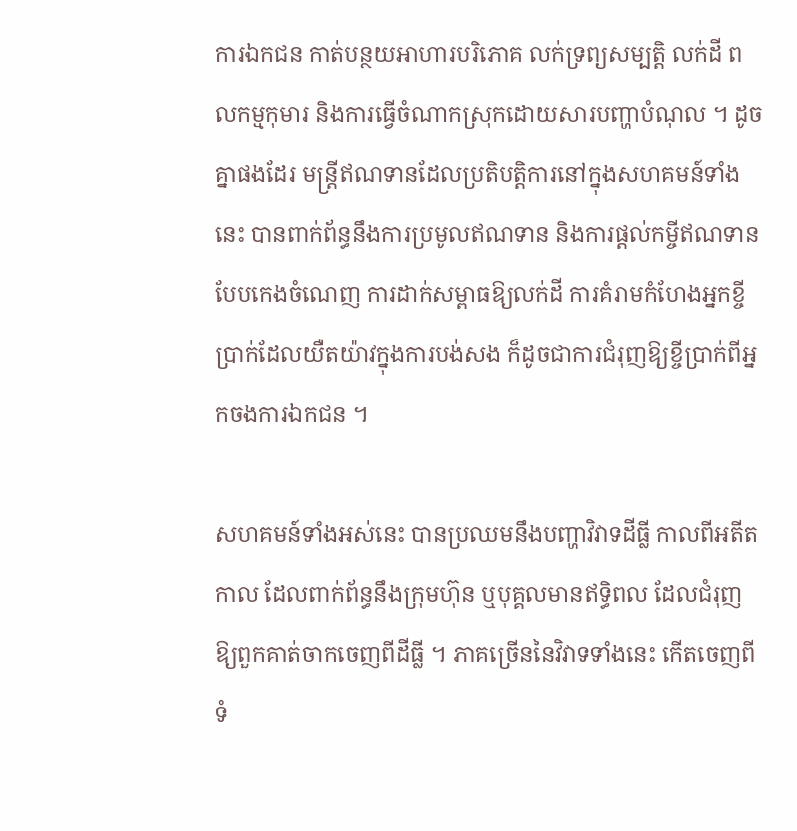ការឯកជន កាត់បន្ថយអាហារបរិភោគ លក់ទ្រព្យសម្បត្តិ លក់ដី ពលកម្មកុមារ និងការធ្វើចំណាកស្រុកដោយសារបញ្ហាបំណុល ។ ដូចគ្នាផងដែរ មន្ត្រីឥណទានដែលប្រតិបត្តិការនៅក្នុងសហគមន៍ទាំងនេះ បានពាក់ព័ន្ធនឹងការប្រមូលឥណទាន និងការផ្ដល់កម្ចីឥណទានបែបកេងចំណេញ ការដាក់សម្ពាធឱ្យលក់ដី ការគំរាមកំហែងអ្នកខ្ចីប្រាក់ដែលយឺតយ៉ាវក្នុងការបង់សង ក៏ដូចជាការជំរុញឱ្យខ្ចីប្រាក់ពីអ្នកចងការឯកជន ។

សហគមន៍ទាំងអស់នេះ បានប្រឈមនឹងបញ្ហាវិវាទដីធ្លី កាលពីអតីតកាល ដែលពាក់ព័ន្ធនឹងក្រុមហ៊ុន ឬបុគ្គលមានឥទ្ធិពល ដែលជំរុញឱ្យពួកគាត់ចាកចេញពីដីធ្លី ។ ភាគច្រើននៃវិវាទទាំងនេះ កើតចេញពីទំ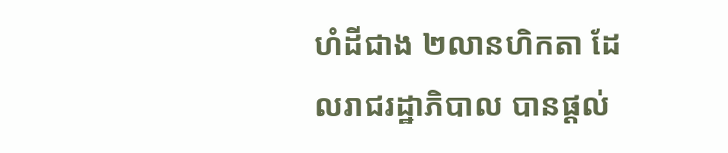ហំដីជាង ២លានហិកតា ដែលរាជរដ្ឋាភិបាល បានផ្ដល់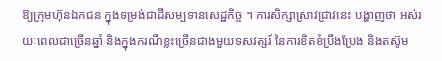ឱ្យក្រុមហ៊ុនឯកជន ក្នុងទម្រង់ជាដីសម្បទានសេដ្ឋកិច្ច ។ ការសិក្សាស្រាវជ្រាវនេះ បង្ហាញថា អស់រយៈពេលជាច្រើនឆ្នាំ និងក្នុងករណីខ្លះច្រើនជាងមួយទសវត្សរ៍ នៃការខិតខំប្រឹងប្រែង និងតស៊ូម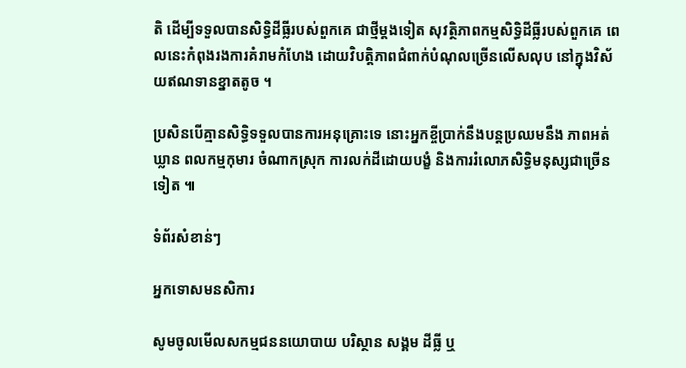តិ ដើម្បីទទួលបានសិទ្ធិដីធ្លីរបស់ពួកគេ ជាថ្មីម្ដងទៀត សុវត្ថិភាពកម្មសិទ្ធិដីធ្លីរបស់ពួកគេ ពេលនេះកំពុងរងការគំរាមកំហែង ដោយវិបត្តិភាពជំពាក់បំណុលច្រើនលើសលុប នៅក្នុងវិស័យឥណទានខ្នាតតូច ។

ប្រសិនបើគ្មានសិទ្ធិទទួលបានការអនុគ្រោះទេ នោះអ្នកខ្ចីប្រាក់នឹងបន្តប្រឈមនឹង ភាពអត់ឃ្លាន ពលកម្មកុមារ ចំណាកស្រុក ការលក់ដីដោយបង្ខំ និងការរំលោភសិទ្ធិមនុស្សជាច្រើនទៀត ៕

ទំព័រសំខាន់ៗ

អ្នកទោសមនសិការ

សូមចូលមើលសកម្មជននយោបាយ បរិស្ថាន សង្គម ដីធ្លី ឬ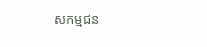សកម្មជន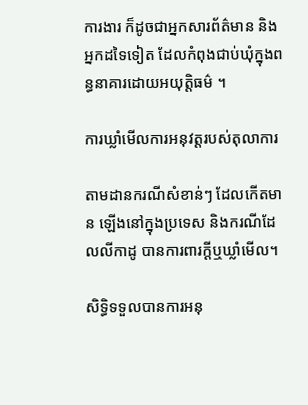ការងារ ក៏ដូចជាអ្នកសារព័ត៌មាន និងអ្នកដទៃទៀត ដែលកំពុងជាប់ឃុំក្នុងពន្ធនាគារដោយអយុត្តិធម៌ ។

ការឃ្លាំមើលការអនុវត្តរបស់តុលាការ

តាមដានករណីសំខាន់ៗ ដែលកើតមាន ឡើងនៅក្នុងប្រទេស និងករណីដែលលីកាដូ បានការពារក្ដីឬឃ្លាំមើល។

សិទ្ធិទទួលបានការអនុ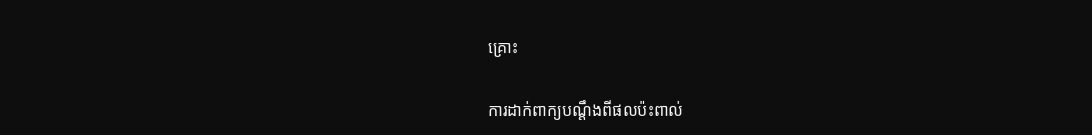គ្រោះ

ការដាក់ពាក្យបណ្ដឹងពីផលប៉ះពាល់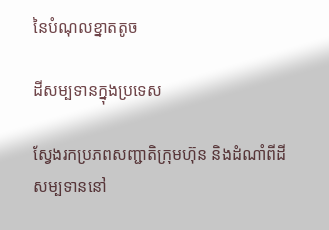នៃបំណុលខ្នាតតូច

ដីសម្បទានក្នុងប្រទេស

ស្វែងរកប្រភពសញ្ជាតិក្រុមហ៊ុន និងដំណាំពីដីសម្បទាននៅ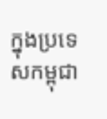ក្នុងប្រទេសកម្ពុជា